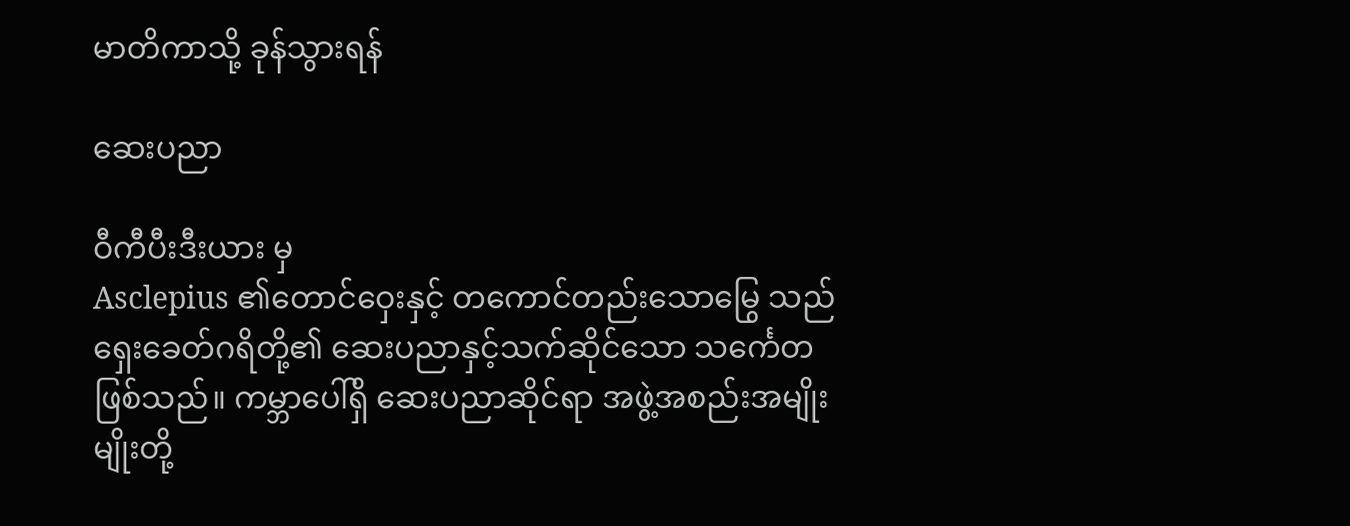မာတိကာသို့ ခုန်သွားရန်

ဆေးပညာ

ဝီကီပီးဒီးယား မှ
Asclepius ၏တောင်ဝှေးနှင့် တကောင်တည်းသောမြွေ သည်ရှေးခေတ်ဂရိတို့၏ ဆေးပညာနှင့်သက်ဆိုင်သော သင်္ကေတဖြစ်သည်။ ကမ္ဘာပေါ်ရှိ ဆေးပညာဆိုင်ရာ အဖွဲ့အစည်းအမျိုးမျိုးတို့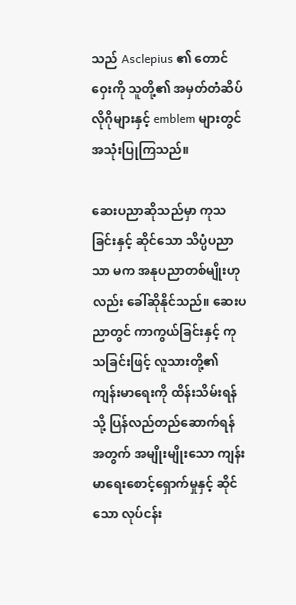သည် Asclepius ၏ တောင်ဝှေးကို သူတို့၏ အမှတ်တံဆိပ် လိုဂိုများနှင့် emblem များတွင် အသုံးပြုကြသည်။

ဆေးပညာဆိုသည်မှာ ကုသခြင်းနှင့် ဆိုင်သော သိပ္ပံပညာသာ မက အနုပညာတစ်မျိုးဟုလည်း ခေါ်ဆိုနိုင်သည်။ ဆေးပညာတွင် ကာကွယ်ခြင်းနှင့် ကုသခြင်းဖြင့် လူသားတို့၏ ကျန်းမာရေးကို ထိန်းသိမ်းရန် သို့ ပြန်လည်တည်ဆောက်ရန် အတွက် အမျိုးမျိုးသော ကျန်းမာရေးစောင့်ရှောက်မှုနှင့် ဆိုင်သော လုပ်ငန်း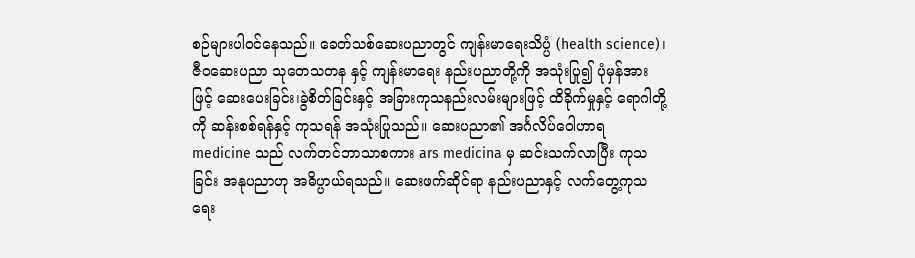စဉ်များပါဝင်နေသည်။ ခေတ်သစ်ဆေးပညာတွင် ကျန်းမာရေးသိပ္ပံ (health science)၊ ဇီဝဆေးပညာ သုတေသတန နှင့် ကျန်းမာရေး နည်းပညာတို့ကို အသုံးပြု၍ ပုံမှန်အားဖြင့် ဆေးပေးခြင်း၊ခွဲစိတ်ခြင်းနှင့် အခြားကုသနည်းလမ်းများဖြင့် ထိခိုက်မှုနှင့် ရောဂါတို့ကို ဆန်းစစ်ရန်နှင့် ကုသရန် အသုံးပြုသည်။ ဆေးပညာ၏ အင်္ဂလိပ်ဝေါဟာရ medicine သည် လက်တင်ဘာသာစကား ars medicina မှ ဆင်းသက်လာပြီး ကုသခြင်း အနုပညာဟု အဓိပ္ပာယ်ရသည်။ ဆေးဖက်ဆိုင်ရာ နည်းပညာနှင့် လက်တွေ့ကုသရေး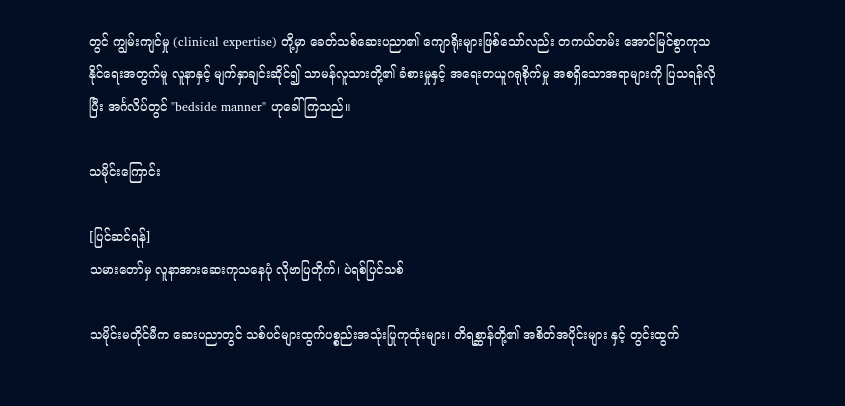တွင် ကျွမ်းကျင်မှု (clinical expertise) တို့မှာ ခေတ်သစ်ဆေးပညာ၏ ကျောရိုးများဖြစ်သော်လည်း တကယ်တမ်း အောင်မြင်စွာကုသနိုင်ရေးအတွက်မူ လူနာနှင့် မျက်နှာချင်းဆိုင်၍ သာမန်လူသားတို့၏ ခံစားမှုနှင့် အရေးတယူဂရုစိုက်မှု အစရှိသောအရာများကို ပြသရန်လိုပြီး အင်္ဂလိပ်တွင် "bedside manner" ဟုခေါ်ကြသည်။

သမိုင်းကြောင်း

[ပြင်ဆင်ရန်]
သမားတော်မှ လူနာအားဆေးကုသနေပုံ လိုဗာပြတိုက်၊ ပဲရစ်ပြင်သစ်

သမိုင်းမတိုင်မီက ဆေးပညာတွင် သစ်ပင်များထွက်ပစ္စည်းအသုံးပြုကုထုံးများ၊ တိရစ္ဆာန်တို့၏ အစိတ်အပိုင်းများ နှင့် တွင်းထွက်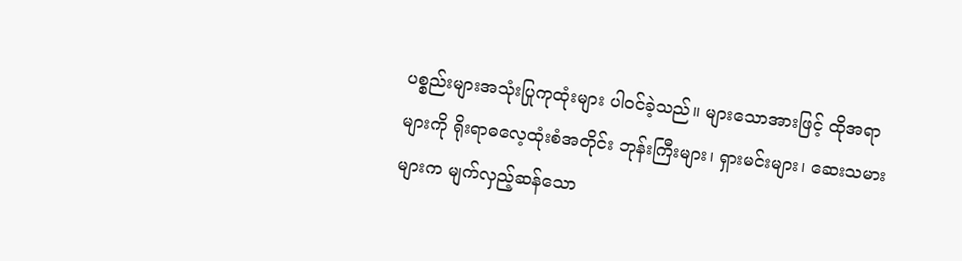ပစ္စည်းများအသုံးပြုကုထုံးများ ပါဝင်ခဲ့သည်။ များသောအားဖြင့် ထိုအရာများကို ရိုးရာဓလေ့ထုံးစံအတိုင်း ဘုန်းကြီးများ၊ ရှားမင်းများ၊ ဆေးသမားများက မျက်လှည့်ဆန်သော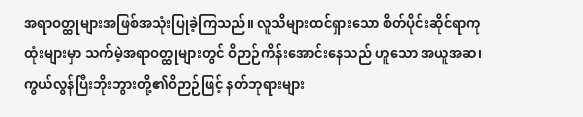အရာဝတ္ထုများအဖြစ်အသုံးပြုခဲ့ကြသည်။ လူသိများထင်ရှားသော စိတ်ပိုင်းဆိုင်ရာကုထုံးများမှာ သက်မဲ့အရာဝတ္ထုများတွင် ဝိဉာဉ်ကိန်းအောင်းနေသည် ဟူသော အယူအဆ၊ ကွယ်လွန်ပြီးဘိုးဘွားတို့၏ဝိဉာဉ်ဖြင့် နတ်ဘုရားများ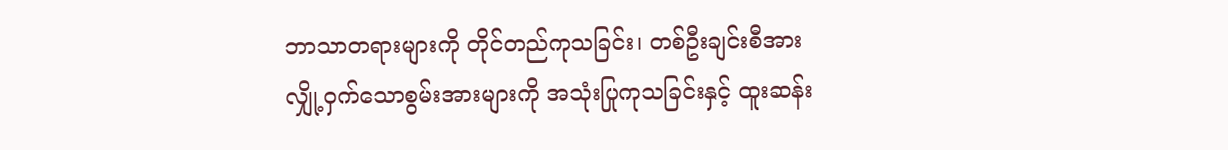ဘာသာတရားများကို တိုင်တည်ကုသခြင်း၊ တစ်ဦးချင်းစီအား လျှို့ဝှက်သောစွမ်းအားများကို အသုံးပြုကုသခြင်းနှင့် ထူးဆန်း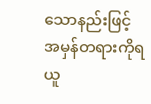သောနည်းဖြင့် အမှန်တရားကိုရယူ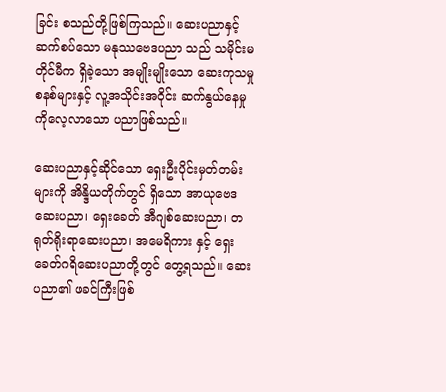ခြင်း စသည်တို့ဖြစ်ကြသည်။ ဆေးပညာနှင့်ဆက်စပ်သော မနုဿဗေဒပညာ သည် သမိုင်းမတိုင်မီက ရှိခဲ့သော အမျိုးမျိုးသော ဆေးကုသမှုစနစ်များနှင့် လူ့အသိုင်းအဝိုင်း ဆက်နွယ်နေမှု ကိုလေ့လာသော ပညာဖြစ်သည်။

ဆေးပညာနှင့်ဆိုင်သော ရှေးဦးပိုင်းမှတ်တမ်းများကို အိန္ဒိယတိုက်တွင် ရှိသော အာယုဗေဒ ဆေးပညာ၊ ရှေးခေတ် အီဂျစ်ဆေးပညာ၊ တရုတ်ရိုးရာဆေးပညာ၊ အမေရိကား နှင့် ရှေးခေတ်ဂရိဆေးပညာတို့တွင် တွေ့ရသည်။ ဆေးပညာ၏ ဖခင်ကြီးဖြစ်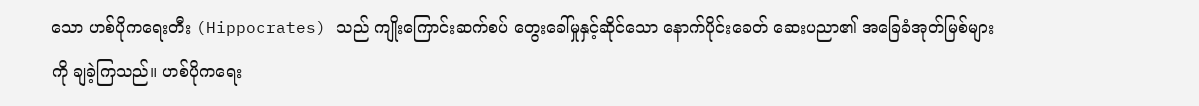သော ဟစ်ပိုကရေးတီး (Hippocrates) သည် ကျိုးကြောင်းဆက်စပ် တွေးခေါ်မှုနှင့်ဆိုင်သော နောက်ပိုင်းခေတ် ဆေးပညာ၏ အခြေခံအုတ်မြစ်များကို ချခဲ့ကြသည်။ ဟစ်ပိုကရေး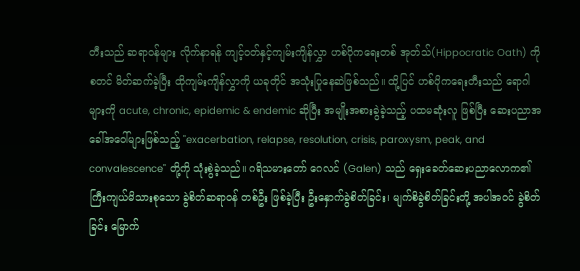တီးသည် ဆရာဝန်များ လိုက်နာရန် ကျင့်ဝတ်နှင့်ကျမ်းကျိန်လွှာ ဟစ်ပိုကရေးတစ် အုတ်သ်(Hippocratic Oath) ကို စတင် မိတ်ဆက်ခဲ့ပြီး ထိုကျမ်းကျိန်လွှာကို ယခုတိုင် အသုံးပြုနေဆဲဖြစ်သည်။ ထို့ပြင် ဟစ်ပိုကရေးတီးသည် ရောဂါများကို acute, chronic, epidemic & endemic ဆိုပြီး အမျိုးအစားခွဲခဲ့သည့် ပထမဆုံးလူ ဖြစ်ပြီး ဆေးပညာအခေါ်အဝေါ်များဖြစ်သည့် "exacerbation, relapse, resolution, crisis, paroxysm, peak, and convalescence" တို့ကို သုံးစွဲခဲ့သည်။ ဂရိသမားတော် ဂေလင် (Galen) သည် ရှေးခေတ်ဆေးပညာလောက၏ ကြီးကျယ်မိသားစုသော ခွဲစိတ်ဆရာဝန် တစ်ဦး ဖြစ်ခဲ့ပြီး ဦးနှောက်ခွဲစိတ်ခြင်း၊ မျက်စိခွဲစိတ်ခြင်းတို့ အပါအဝင် ခွဲစိတ်ခြင်း မြောက်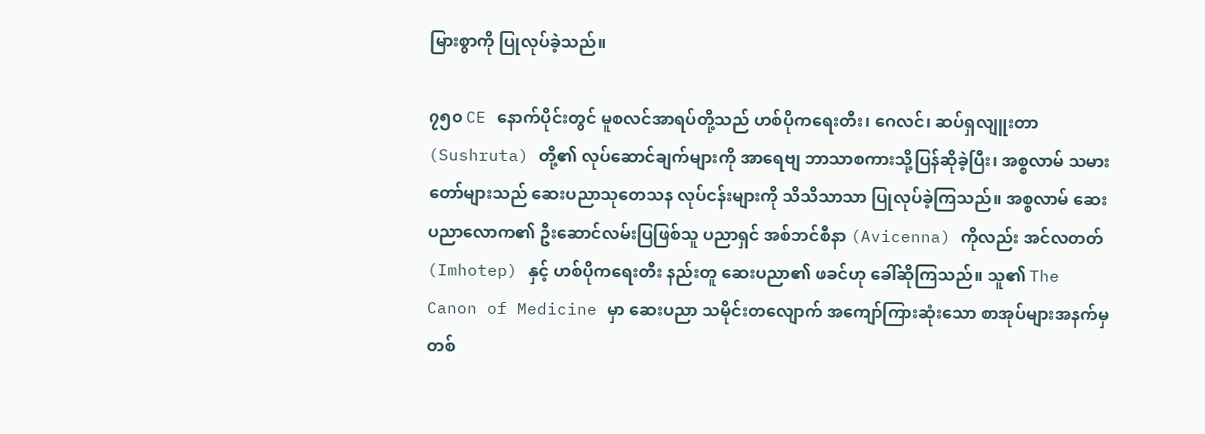မြားစွာကို ပြုလုပ်ခဲ့သည်။

၇၅၀ CE နောက်ပိုင်းတွင် မူစလင်အာရပ်တို့သည် ဟစ်ပိုကရေးတီး၊ ဂေလင်၊ ဆပ်ရှလျူးတာ (Sushruta) တို့၏ လုပ်ဆောင်ချက်များကို အာရေဗျ ဘာသာစကားသို့ပြန်ဆိုခဲ့ပြီး၊ အစ္စလာမ် သမားတော်များသည် ဆေးပညာသုတေသန လုပ်ငန်းများကို သိသိသာသာ ပြုလုပ်ခဲ့ကြသည်။ အစ္စလာမ် ဆေးပညာလောက၏ ဦးဆောင်လမ်းပြဖြစ်သူ ပညာရှင် အစ်ဘင်စီနာ (Avicenna) ကိုလည်း အင်လတတ် (Imhotep) နှင့် ဟစ်ပိုကရေးတီး နည်းတူ ဆေးပညာ၏ ဖခင်ဟု ခေါ်ဆိုကြသည်။ သူ၏ The Canon of Medicine မှာ ဆေးပညာ သမိုင်းတလျောက် အကျော်ကြားဆုံးသော စာအုပ်များအနက်မှ တစ်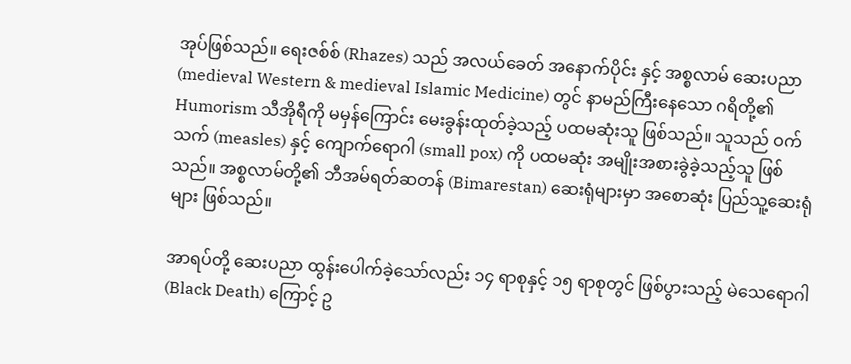အုပ်ဖြစ်သည်။ ရေးဇစ်စ် (Rhazes) သည် အလယ်ခေတ် အနောက်ပိုင်း နှင့် အစ္စလာမ် ဆေးပညာ (medieval Western & medieval Islamic Medicine) တွင် နာမည်ကြီးနေသော ဂရိတို့၏ Humorism သီအိုရီကို မမှန်ကြောင်း မေးခွန်းထုတ်ခဲ့သည့် ပထမဆုံးသူ ဖြစ်သည်။ သူသည် ဝက်သက် (measles) နှင့် ကျောက်ရောဂါ (small pox) ကို ပထမဆုံး အမျိုးအစားခွဲခဲ့သည့်သူ ဖြစ်သည်။ အစ္စလာမ်တို့၏ ဘီအမ်ရတ်ဆတန် (Bimarestan) ဆေးရုံများမှာ အစောဆုံး ပြည်သူ့ဆေးရုံများ ဖြစ်သည်။

အာရပ်တို့ ဆေးပညာ ထွန်းပေါက်ခဲ့သော်လည်း ၁၄ ရာစုနှင့် ၁၅ ရာစုတွင် ဖြစ်ပွားသည့် မဲသေရောဂါ (Black Death) ကြောင့် ဥ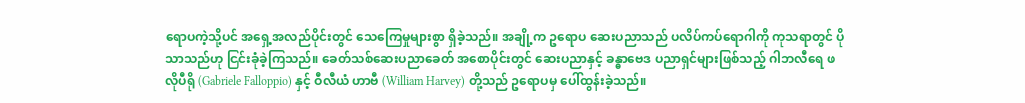ရောပကဲ့သို့ပင် အရှေ့အလည်ပိုင်းတွင် သေကြေမှုများစွာ ရှိခဲ့သည်။ အချို့က ဥရောပ ဆေးပညာသည် ပလိပ်ကပ်ရောဂါကို ကုသရာတွင် ပိုသာသည်ဟု ငြင်းခုံခဲ့ကြသည်။ ခေတ်သစ်ဆေးပညာခေတ် အစောပိုင်းတွင် ဆေးပညာနှင့် ခန္ဓာဗေဒ ပညာရှင်များဖြစ်သည့် ဂါဘလီရေ ဖလိုပီရို (Gabriele Falloppio) နှင့် ဝီလီယံ ဟာဗီ (William Harvey) တို့သည် ဥရောပမှ ပေါ်ထွန်းခဲ့သည်။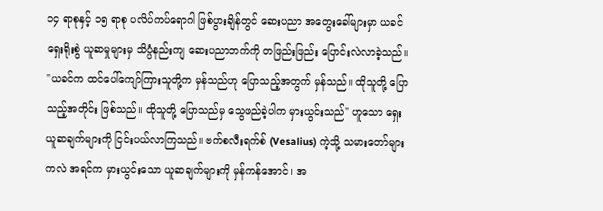၁၄ ရာစုနှင့် ၁၅ ရာစု ပလိပ်ကပ်ရောဂါ ဖြစ်ပွားချိန်တွင် ဆေးပညာ အတွေးခေါ်များမှာ ယခင် ရှေးရိုးစွဲ ယူဆမှုများမှ သိပ္ပံနည်းကျ ဆေးပညာဘက်ကို တဖြည်းဖြည်း ပြောင်းလဲလာခဲ့သည်။ "ယခင်က ထင်ပေါ်ကျော်ကြားသူတို့က မှန်သည်ဟု ပြောသည့်အတွက် မှန်သည်။ ထိုသူတို့ ပြောသည့်အတိုင်း ဖြစ်သည်။ ထိုသူတို့ ပြောသည်မှ သွေဖည်ခဲ့ပါက မှားယွင်းသည်" ဟူသော ရှေးယူဆချက်များကို ငြင်းပယ်လာကြသည်။ ဗက်စလီးရက်စ် (Vesalius) ကဲ့သို့ သမားတော်များကလဲ အရင်က မှားယွင်းသော ယူဆချက်များကို မှန်ကန်အောင်၊ အ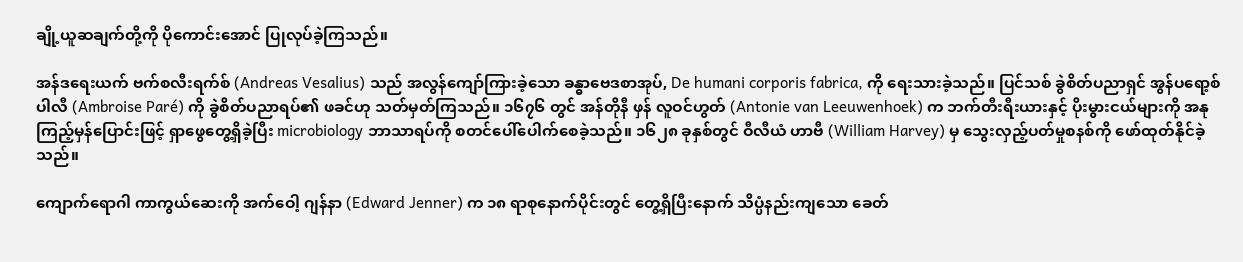ချို့ယူဆချက်တို့ကို ပိုကောင်းအောင် ပြုလုပ်ခဲ့ကြသည်။

အန်ဒရေးယက် ဗက်စလီးရက်စ် (Andreas Vesalius) သည် အလွန်ကျော်ကြားခဲ့သော ခန္ဓာဗေဒစာအုပ်, De humani corporis fabrica, ကို ရေးသားခဲ့သည်။ ပြင်သစ် ခွဲစိတ်ပညာရှင် အွန်ပရော့စ် ပါလီ (Ambroise Paré) ကို ခွဲစိတ်ပညာရပ်၏ ဖခင်ဟု သတ်မှတ်ကြသည်။ ၁၆၇၆ တွင် အန်တိုနီ ဖှန် လူဝင်ဟွတ် (Antonie van Leeuwenhoek) က ဘက်တီးရီးယားနှင့် ပိုးမွားငယ်များကို အနုကြည့်မှန်ပြောင်းဖြင့် ရှာဖွေတွေ့ရှိခဲ့ပြီး microbiology ဘာသာရပ်ကို စတင်ပေါ်ပေါက်စေခဲ့သည်။ ၁၆၂၈ ခုနှစ်တွင် ဝီလီယံ ဟာဗီ (William Harvey) မှ သွေးလှည့်ပတ်မှုစနစ်ကို ဖော်ထုတ်နိုင်ခဲ့သည်။

ကျောက်ရောဂါ ကာကွယ်ဆေးကို အက်ဝေါ့ ဂျန်နာ (Edward Jenner) က ၁၈ ရာစုနောက်ပိုင်းတွင် တွေ့ရှိပြီးနောက် သိပ္ပံနည်းကျသော ခေတ်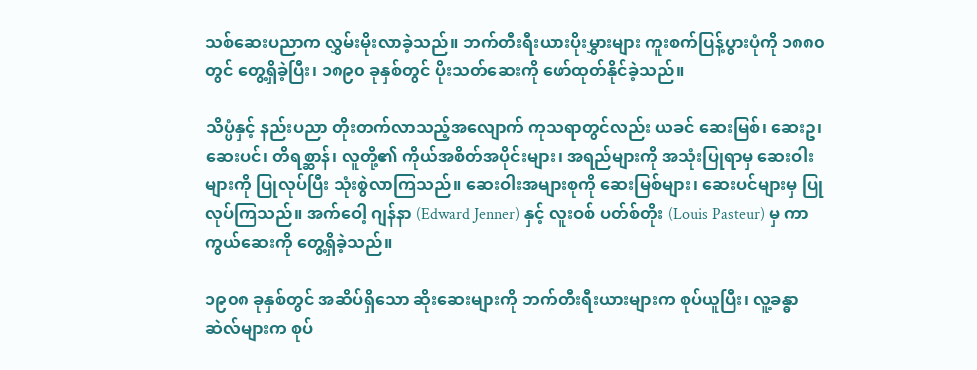သစ်ဆေးပညာက လွှမ်းမိုးလာခဲ့သည်။ ဘက်တီးရီးယားပိုးမွှားများ ကူးစက်ပြန့်ပွားပုံကို ၁၈၈၀ တွင် တွေ့ရှိခဲ့ပြီး၊ ၁၈၉၀ ခုနှစ်တွင် ပိုးသတ်ဆေးကို ဖော်ထုတ်နိုင်ခဲ့သည်။

သိပ္ပံနှင့် နည်းပညာ တိုးတက်လာသည့်အလျောက် ကုသရာတွင်လည်း ယခင် ဆေးမြစ်၊ ဆေးဥ၊ ဆေးပင်၊ တိရစ္ဆာန်၊ လူတို့၏ ကိုယ်အစိတ်အပိုင်းများ၊ အရည်များကို အသုံးပြုရာမှ ဆေးဝါးများကို ပြုလုပ်ပြီး သုံးစွဲလာကြသည်။ ဆေးဝါးအများစုကို ဆေးမြစ်များ၊ ဆေးပင်များမှ ပြုလုပ်ကြသည်။ အက်ဝေါ့ ဂျန်နာ (Edward Jenner) နှင့် လူးဝစ် ပတ်စ်တိုး (Louis Pasteur) မှ ကာကွယ်ဆေးကို တွေ့ရှိခဲ့သည်။

၁၉၀၈ ခုနှစ်တွင် အဆိပ်ရှိသော ဆိုးဆေးများကို ဘက်တီးရီးယားများက စုပ်ယူပြီး၊ လူ့ခန္ဓာဆဲလ်များက စုပ်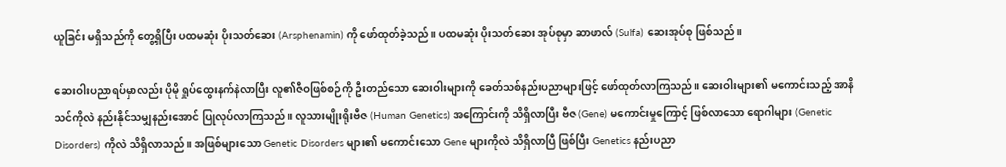ယူခြင်း မရှိသည်ကို တွေ့ရှိပြီး ပထမဆုံး ပိုးသတ်ဆေး (Arsphenamin) ကို ဖော်ထုတ်ခဲ့သည်။ ပထမဆုံး ပိုးသတ်ဆေး အုပ်စုမှာ ဆာဖာလ် (Sulfa) ဆေးအုပ်စု ဖြစ်သည်။

ဆေးဝါးပညာရပ်မှာလည်း ပိုမို ရှုပ်ထွေးနက်နဲလာပြီး လူ၏ဇီဝဖြစ်စဉ်ကို ဦးတည်သော ဆေးဝါးများကို ခေတ်သစ်နည်းပညာများဖြင့် ဖော်ထုတ်လာကြသည်။ ဆေးဝါးများ၏ မကောင်းသည့် အာနိသင်ကိုလဲ နည်းနိုင်သမျှနည်းအောင် ပြုလုပ်လာကြသည်။ လူသားမျိုးရိုးဗီဇ (Human Genetics) အကြောင်းကို သိရှိလာပြီး ဗီဇ (Gene) မကောင်းမှုကြောင့် ဖြစ်လာသော ရောဂါများ (Genetic Disorders) ကိုလဲ သိရှိလာသည်။ အဖြစ်များသော Genetic Disorders များ၏ မကောင်းသော Gene များကိုလဲ သိရှိလာပြီ ဖြစ်ပြီး Genetics နည်းပညာ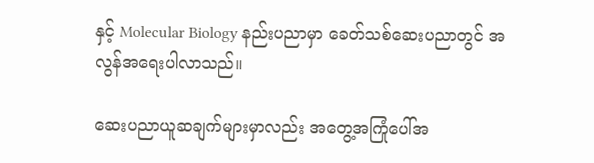နှင့် Molecular Biology နည်းပညာမှာ ခေတ်သစ်ဆေးပညာတွင် အလွန်အရေးပါလာသည်။

ဆေးပညာယူဆချက်များမှာလည်း အတွေ့အကြုံပေါ်အ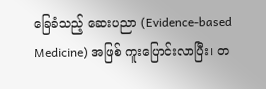ခြေခံသည့် ဆေးပညာ (Evidence-based Medicine) အဖြစ် ကူးပြောင်းလာပြီး၊ တ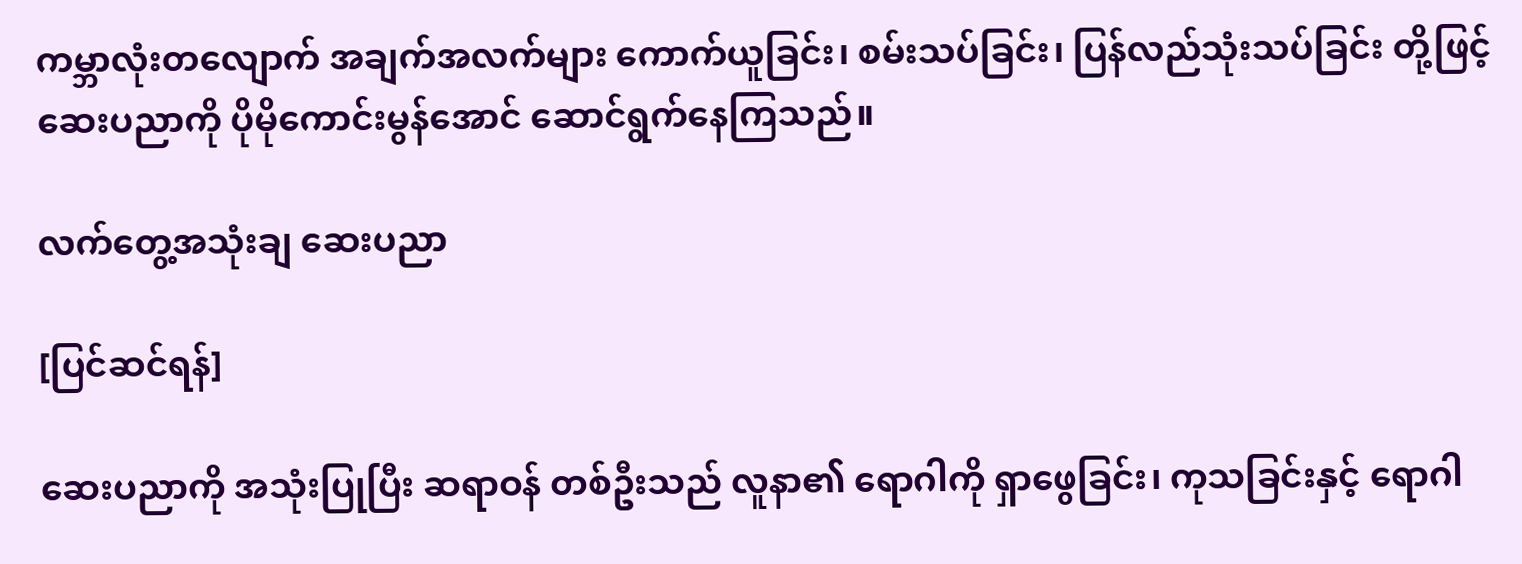ကမ္ဘာလုံးတလျောက် အချက်အလက်များ ကောက်ယူခြင်း၊ စမ်းသပ်ခြင်း၊ ပြန်လည်သုံးသပ်ခြင်း တို့ဖြင့် ဆေးပညာကို ပိုမိုကောင်းမွန်အောင် ဆောင်ရွက်နေကြသည်။

လက်တွေ့အသုံးချ ဆေးပညာ

[ပြင်ဆင်ရန်]

ဆေးပညာကို အသုံးပြုပြီး ဆရာဝန် တစ်ဦးသည် လူနာ၏ ရောဂါကို ရှာဖွေခြင်း၊ ကုသခြင်းနှင့် ရောဂါ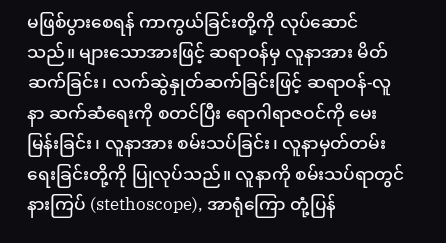မဖြစ်ပွားစေရန် ကာကွယ်ခြင်းတို့ကို လုပ်ဆောင်သည်။ များသောအားဖြင့် ဆရာဝန်မှ လူနာအား မိတ်ဆက်ခြင်း၊ လက်ဆွဲနှုတ်ဆက်ခြင်းဖြင့် ဆရာဝန်-လူနာ ဆက်ဆံရေးကို စတင်ပြီး ရောဂါရာဇဝင်ကို မေးမြန်းခြင်း၊ လူနာအား စမ်းသပ်ခြင်း၊ လူနာမှတ်တမ်းရေးခြင်းတို့ကို ပြုလုပ်သည်။ လူနာကို စမ်းသပ်ရာတွင် နားကြပ် (stethoscope), အာရုံကြော တုံ့ပြန်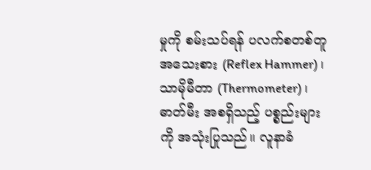မှုကို စမ်းသပ်ရန် ပလက်စတစ်တူအသေးစား (Reflex Hammer)၊ သာမိုမီတာ (Thermometer)၊ ဓာတ်မီး အစရှိသည့် ပစ္စည်းများကို အသုံးပြုသည်။ လူနာခံ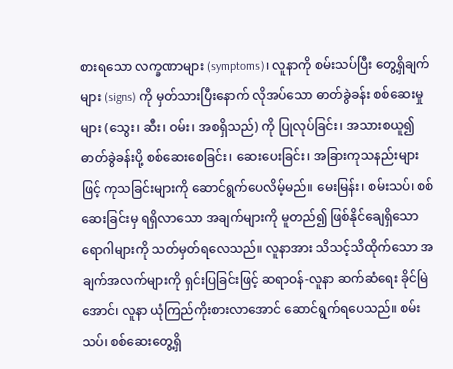စားရသော လက္ခဏာများ (symptoms)၊ လူနာကို စမ်းသပ်ပြီး တွေ့ရှိချက်များ (signs) ကို မှတ်သားပြီးနောက် လိုအပ်သော ဓာတ်ခွဲခန်း စစ်ဆေးမှုများ (သွေး၊ ဆီး၊ ဝမ်း၊ အစရှိသည်) ကို ပြုလုပ်ခြင်း၊ အသားစယူ၍ ဓာတ်ခွဲခန်းပို့ စစ်ဆေးစေခြင်း၊ ဆေးပေးခြင်း၊ အခြားကုသနည်းများဖြင့် ကုသခြင်းများကို ဆောင်ရွက်ပေလိမ့်မည်။ မေးမြန်း၊ စမ်းသပ်၊ စစ်ဆေးခြင်းမှ ရရှိလာသော အချက်များကို မူတည်၍ ဖြစ်နိုင်ချေရှိသော ရောဂါများကို သတ်မှတ်ရလေသည်။ လူနာအား သိသင့်သိထိုက်သော အချက်အလက်များကို ရှင်းပြခြင်းဖြင့် ဆရာဝန်-လူနာ ဆက်ဆံရေး ခိုင်မြဲအောင်၊ လူနာ ယုံကြည်ကိုးစားလာအောင် ဆောင်ရွက်ရပေသည်။ စမ်းသပ်၊ စစ်ဆေးတွေ့ရှိ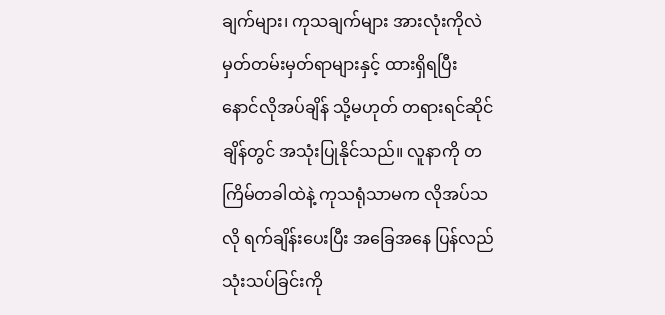ချက်များ၊ ကုသချက်များ အားလုံးကိုလဲ မှတ်တမ်းမှတ်ရာများနှင့် ထားရှိရပြီး နောင်လိုအပ်ချိန် သို့မဟုတ် တရားရင်ဆိုင်ချိန်တွင် အသုံးပြုနိုင်သည်။ လူနာကို တကြိမ်တခါထဲနဲ့ ကုသရုံသာမက လိုအပ်သလို ရက်ချိန်းပေးပြီး အခြေအနေ ပြန်လည် သုံးသပ်ခြင်းကို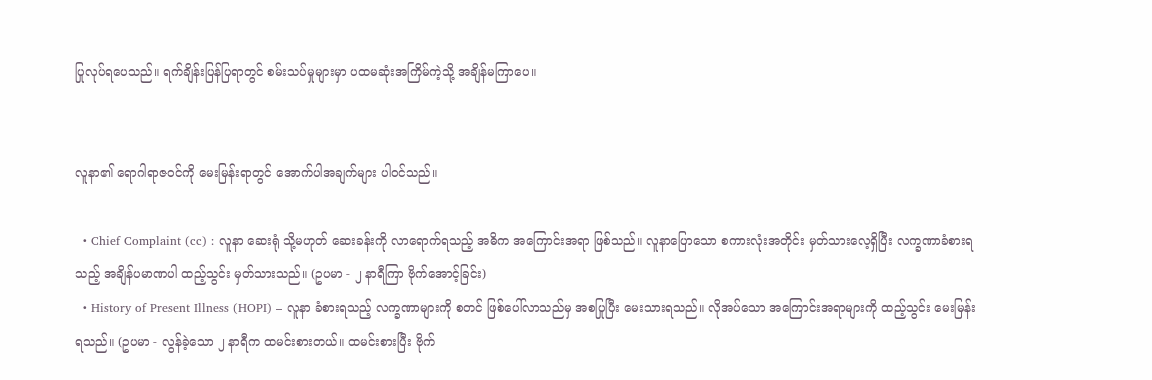ပြုလုပ်ရပေသည်။ ရက်ချိန်းပြန်ပြရာတွင် စမ်းသပ်မှုများမှာ ပထမဆုံးအကြိမ်ကဲ့သို့ အချိန်မကြာပေ။


လူနာ၏ ရောဂါရာဇဝင်ကို မေးမြန်းရာတွင် အောက်ပါအချက်များ ပါဝင်သည်။

  • Chief Complaint (cc) : လူနာ ဆေးရုံ သို့မဟုတ် ဆေးခန်းကို လာရောက်ရသည့် အဓိက အကြောင်းအရာ ဖြစ်သည်။ လူနာပြောသော စကားလုံးအတိုင်း မှတ်သားလေ့ရှိပြီး လက္ခဏာခံစားရသည့် အချိန်ပမာဏပါ ထည့်သွင်း မှတ်သားသည်။ (ဥပမာ - ၂ နာရီကြာ ဗိုက်အောင့်ခြင်း)
  • History of Present Illness (HOPI) – လူနာ ခံစားရသည့် လက္ခဏာများကို စတင် ဖြစ်ပေါ်လာသည်မှ အစပြုပြီး မေးသားရသည်။ လိုအပ်သော အကြောင်းအရာများကို ထည့်သွင်း မေးမြန်းရသည်။ (ဥပမာ - လွန်ခဲ့သော ၂ နာရီက ထမင်းစားတယ်။ ထမင်းစားပြီး ဗိုက်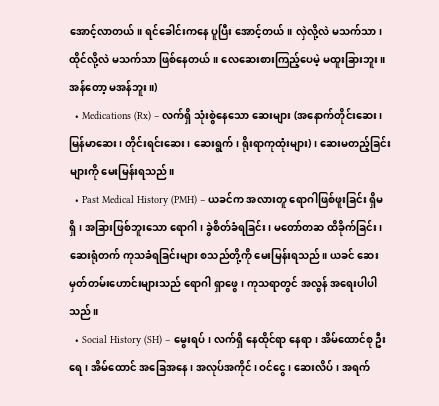အောင့်လာတယ်။ ရင်ခေါင်းကနေ ပူပြီး အောင့်တယ်။ လှဲလို့လဲ မသက်သာ၊ ထိုင်လို့လဲ မသက်သာ ဖြစ်နေတယ်။ လေဆေးစားကြည့်ပေမဲ့ မထူးခြားဘူး။ အန်တော့ မအန်ဘူး။)
  • Medications (Rx) – လက်ရှိ သုံးစွဲနေသော ဆေးများ (အနောက်တိုင်းဆေး၊ မြန်မာဆေး၊ တိုင်းရင်းဆေး၊ ဆေးရွက်၊ ရိုးရာကုထုံးများ)၊ ဆေးမတည့်ခြင်းများကို မေးမြန်းရသည်။
  • Past Medical History (PMH) – ယခင်က အလားတူ ရောဂါဖြစ်ဖူးခြင်း ရှိမရှိ၊ အခြားဖြစ်ဘူးသော ရောဂါ၊ ခွဲစိတ်ခံရခြင်း၊ မတော်တဆ ထိခိုက်ခြင်း၊ ဆေးရုံတက် ကုသခံရခြင်းများ စသည်တို့ကို မေးမြန်းရသည်။ ယခင် ဆေးမှတ်တမ်းဟောင်းများသည် ရောဂါ ရှာဖွေ၊ ကုသရာတွင် အလွန် အရေးပါပါသည်။
  • Social History (SH) – မွေးရပ်၊ လက်ရှိ နေထိုင်ရာ နေရာ၊ အိမ်ထောင်စု ဦးရေ၊ အိမ်ထောင် အခြေအနေ၊ အလုပ်အကိုင်၊ ဝင်ငွေ၊ ဆေးလိပ်၊ အရက်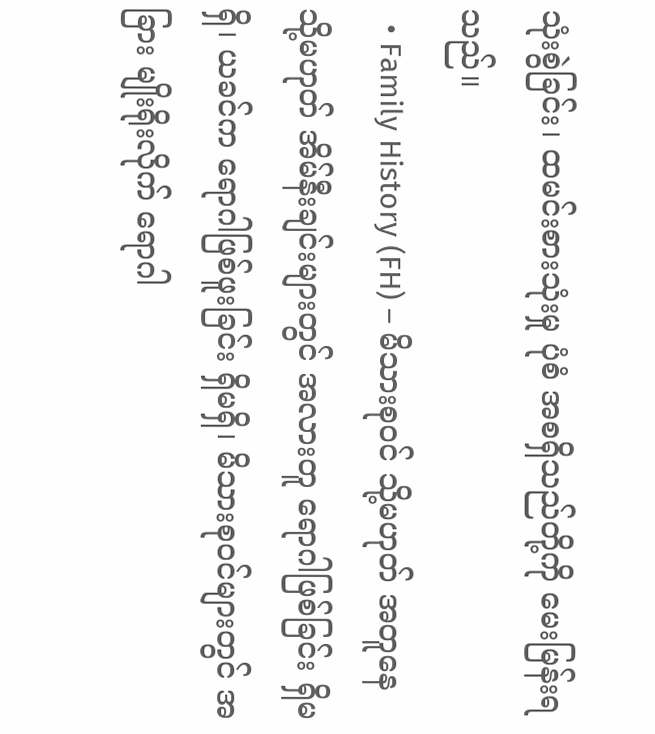သုံးစွဲခြင်း၊ ထမင်းစားသုံးမှု ပုံစံ အစရှိသည်တို့ကို မေးမြန်းရသည်။
  • Family History (FH) – မိသားစုဝင် သို့မဟုတ် အတူနေ သို့မဟုတ် အိမ်နီးချင်းများတွင် အလားတူ ရောဂါဖြစ်ခြင်း ရှိမရှိ၊ ယခင်က ရောဂါဖြစ်ဖူးခြင်း ရှိမရှိ၊ မိသားစုဝင်များတွင် အခြား မျိုးရိုးလိုက် ရောဂါ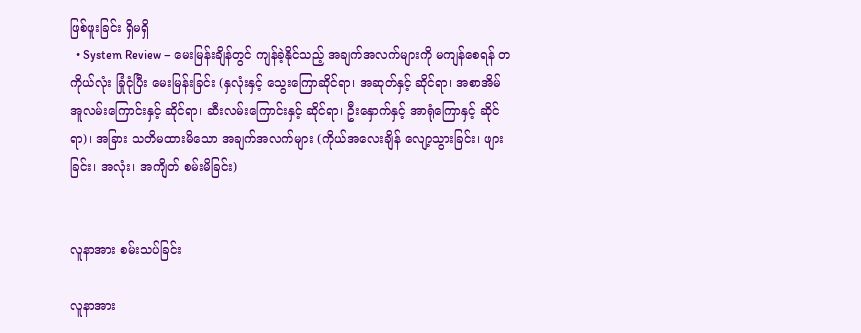ဖြစ်ဖူးခြင်း ရှိမရှိ
  • System Review – မေးမြန်းချိန်တွင် ကျန်ခဲ့နိုင်သည့် အချက်အလက်များကို မကျန်စေရန် တကိုယ်လုံး ခြုံငုံပြီး မေးမြန်းခြင်း (နှလုံးနှင့် သွေးကြောဆိုင်ရာ၊ အဆုတ်နှင့် ဆိုင်ရာ၊ အစာအိမ် အူလမ်းကြောင်းနှင့် ဆိုင်ရာ၊ ဆီးလမ်းကြောင်းနှင့် ဆိုင်ရာ၊ ဦးနှောက်နှင့် အာရုံကြောနှင့် ဆိုင်ရာ)၊ အခြား သတိမထားမိသော အချက်အလက်များ (ကိုယ်အလေးချိန် လျော့သွားခြင်း၊ ဖျားခြင်း၊ အလုံး၊ အကျိတ် စမ်းမိခြင်း)


လူနာအား စမ်းသပ်ခြင်း

လူနာအား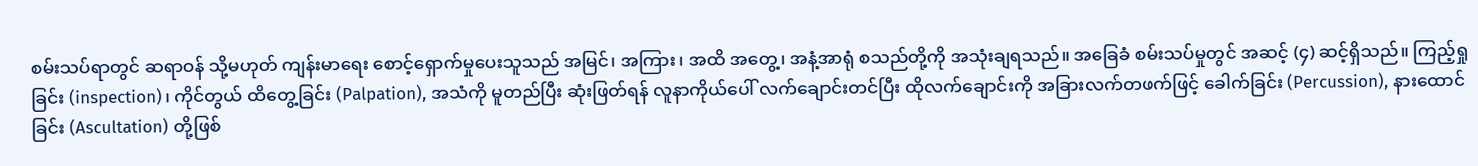စမ်းသပ်ရာတွင် ဆရာဝန် သို့မဟုတ် ကျန်းမာရေး စောင့်ရှောက်မှုပေးသူသည် အမြင်၊ အကြား၊ အထိ အတွေ့၊ အနံ့အာရုံ စသည်တို့ကို အသုံးချရသည်။ အခြေခံ စမ်းသပ်မှုတွင် အဆင့် (၄) ဆင့်ရှိသည်။ ကြည့်ရှုခြင်း (inspection)၊ ကိုင်တွယ် ထိတွေ့ခြင်း (Palpation), အသံကို မူတည်ပြီး ဆုံးဖြတ်ရန် လူနာကိုယ်ပေါ် လက်ချောင်းတင်ပြီး ထိုလက်ချောင်းကို အခြားလက်တဖက်ဖြင့် ခေါက်ခြင်း (Percussion), နားထောင်ခြင်း (Ascultation) တို့ဖြစ်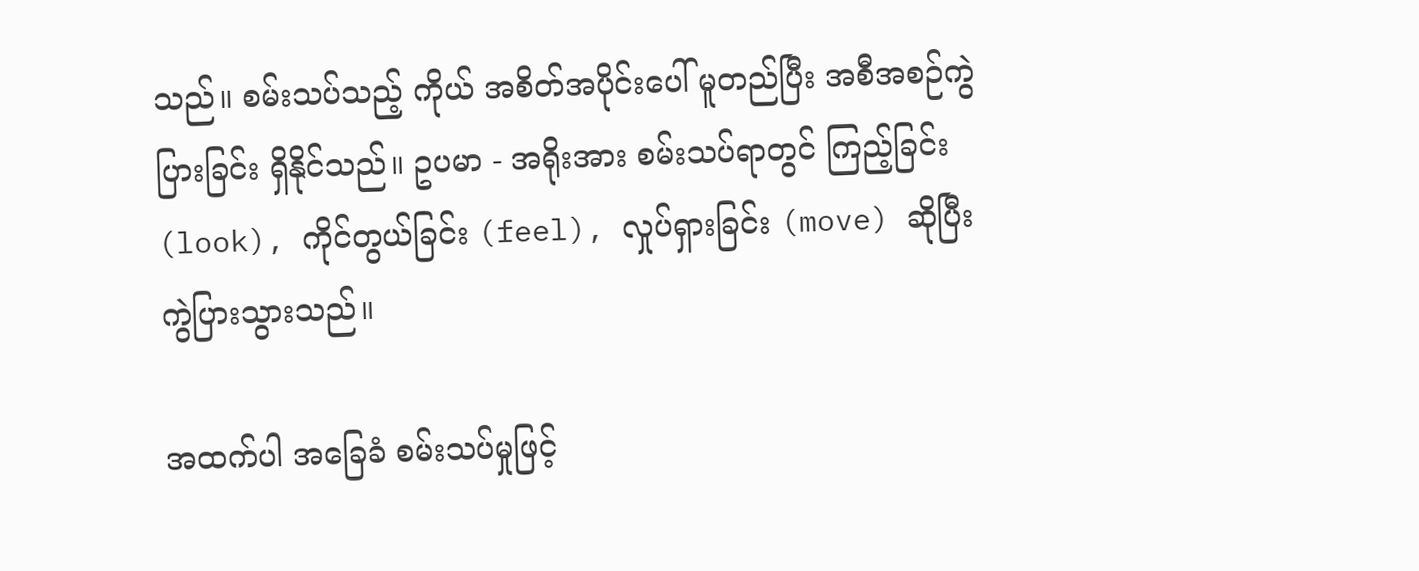သည်။ စမ်းသပ်သည့် ကိုယ် အစိတ်အပိုင်းပေါ် မူတည်ပြီး အစီအစဉ်ကွဲပြားခြင်း ရှိနိုင်သည်။ ဥပမာ - အရိုးအား စမ်းသပ်ရာတွင် ကြည့်ခြင်း (look), ကိုင်တွယ်ခြင်း (feel), လှုပ်ရှားခြင်း (move) ဆိုပြီး ကွဲပြားသွားသည်။

အထက်ပါ အခြေခံ စမ်းသပ်မှုဖြင့်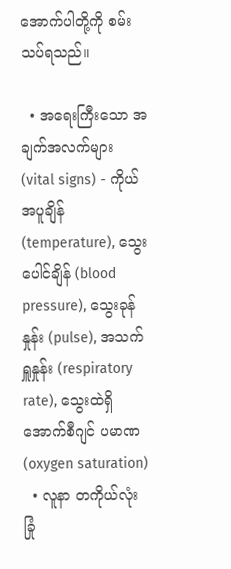အောက်ပါတို့ကို စမ်းသပ်ရသည်။

  • အရေးကြီးသော အချက်အလက်များ (vital signs) - ကိုယ်အပူချိန် (temperature), သွေးပေါင်ချိန် (blood pressure), သွေးခုန်နှုန်း (pulse), အသက်ရှူနှုန်း (respiratory rate), သွေးထဲရှိ အောက်စီဂျင် ပမာဏ (oxygen saturation)
  • လူနာ တကိုယ်လုံး ခြုံ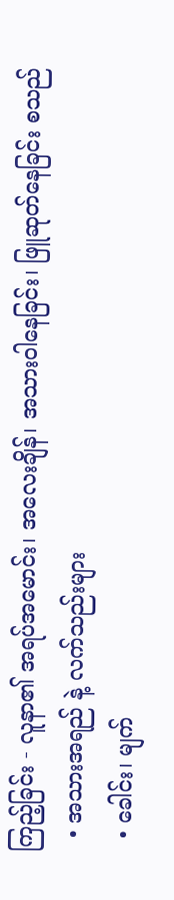ကြည့်ခြင်း - လူနာ၏ အရပ်အမောင်း၊ အလေးချိန်၊ အသားဝါနေခြင်း၊ ဖြူဆုတ်နေခြင်း စသည်
  • အသားအရည် နဲ့ လက်သည်းများ
  • ခေါင်း၊ မျက်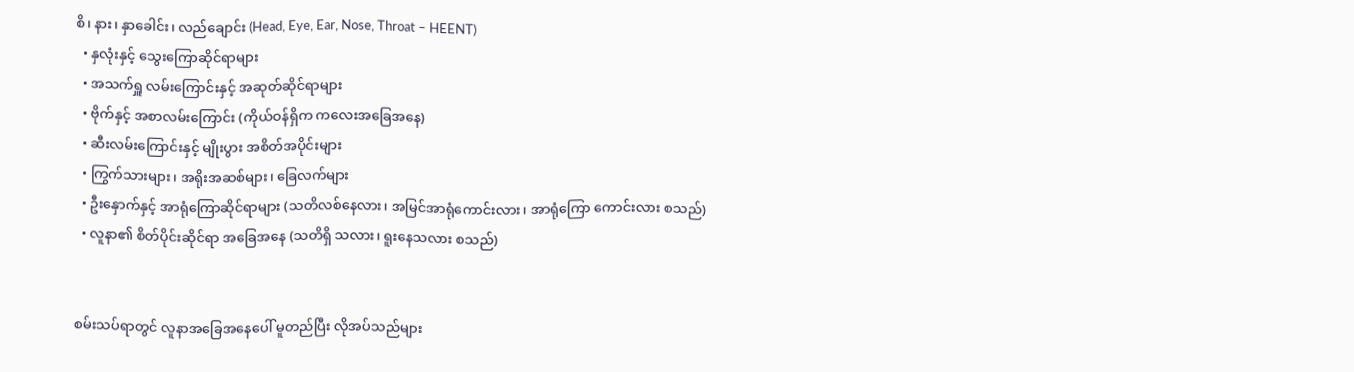စိ၊ နား၊ နှာခေါင်း၊ လည်ချောင်း (Head, Eye, Ear, Nose, Throat – HEENT)
  • နှလုံးနှင့် သွေးကြောဆိုင်ရာများ
  • အသက်ရှူ လမ်းကြောင်းနှင့် အဆုတ်ဆိုင်ရာများ
  • ဗိုက်နှင့် အစာလမ်းကြောင်း (ကိုယ်ဝန်ရှိက ကလေးအခြေအနေ)
  • ဆီးလမ်းကြောင်းနှင့် မျိုးပွား အစိတ်အပိုင်းများ
  • ကြွက်သားများ၊ အရိုးအဆစ်များ၊ ခြေလက်များ
  • ဦးနှောက်နှင့် အာရုံကြောဆိုင်ရာများ (သတိလစ်နေလား၊ အမြင်အာရုံကောင်းလား၊ အာရုံကြော ကောင်းလား စသည်)
  • လူနာ၏ စိတ်ပိုင်းဆိုင်ရာ အခြေအနေ (သတိရှိ သလား၊ ရူးနေသလား စသည်)


စမ်းသပ်ရာတွင် လူနာအခြေအနေပေါ် မူတည်ပြီး လိုအပ်သည်များ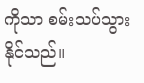ကိုသာ စမ်းသပ်သွားနိုင်သည်။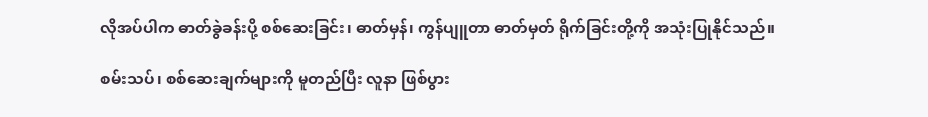လိုအပ်ပါက ဓာတ်ခွဲခန်းပို့ စစ်ဆေးခြင်း၊ ဓာတ်မှန်၊ ကွန်ပျူတာ ဓာတ်မှတ် ရိုက်ခြင်းတို့ကို အသုံးပြုနိုင်သည်။

စမ်းသပ်၊ စစ်ဆေးချက်များကို မူတည်ပြီး လူနာ ဖြစ်ပွား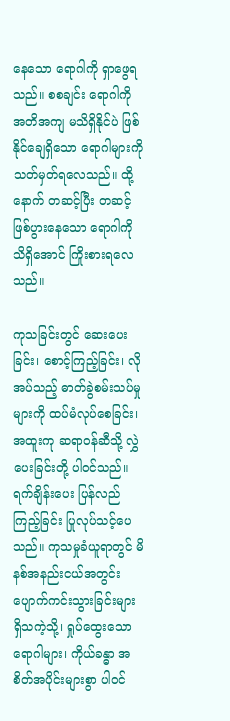နေသော ရောဂါကို ရှာဖွေရသည်။ စစချင်း ရောဂါကို အတိအကျ မသိရှိနိုင်ပဲ ဖြစ်နိုင်ချေရှိသော ရောဂါများကို သတ်မှတ်ရလေသည်။ ထို့နောက် တဆင့်ပြီး တဆင့် ဖြစ်ပွားနေသော ရောဂါကို သိရှိအောင် ကြိုးစားရလေသည်။

ကုသခြင်းတွင် ဆေးပေးခြင်း၊ စောင့်ကြည့်ခြင်း၊ လိုအပ်သည့် ဓာတ်ခွဲစမ်းသပ်မှုများကို ထပ်မံလုပ်စေခြင်း၊ အထူးကု ဆရာဝန်ဆီသို့ လွှဲပေးခြင်းတို့ ပါဝင်သည်။ ရက်ချိန်းပေး ပြန်လည်ကြည့်ခြင်း ပြုလုပ်သင့်ပေသည်။ ကုသမှုခံယူရာတွင် မိနစ်အနည်းငယ်အတွင်း ပျောက်ကင်းသွားခြင်းများ ရှိသကဲ့သို့၊ ရှုပ်ထွေးသော ရောဂါများ၊ ကိုယ်ခန္ဓာ အစိတ်အပိုင်းများစွာ ပါဝင်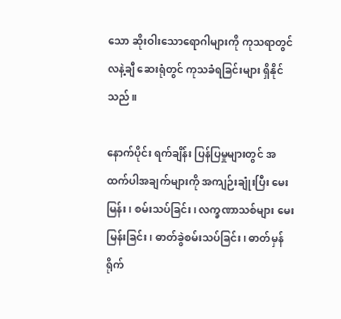သော ဆိုးဝါးသောရောဂါများကို ကုသရာတွင် လနဲ့ချီ ဆေးရုံတွင် ကုသခံရခြင်းများ ရှိနိုင်သည်။

နောက်ပိုင်း ရက်ချိန်း ပြန်ပြမှုများတွင် အထက်ပါအချက်များကို အကျဉ်းချုံးပြီး မေးမြန်း၊ စမ်းသပ်ခြင်း၊ လက္ခဏာသစ်များ မေးမြန်းခြင်း၊ ဓာတ်ခွဲစမ်းသပ်ခြင်း၊ ဓာတ်မှန်ရိုက်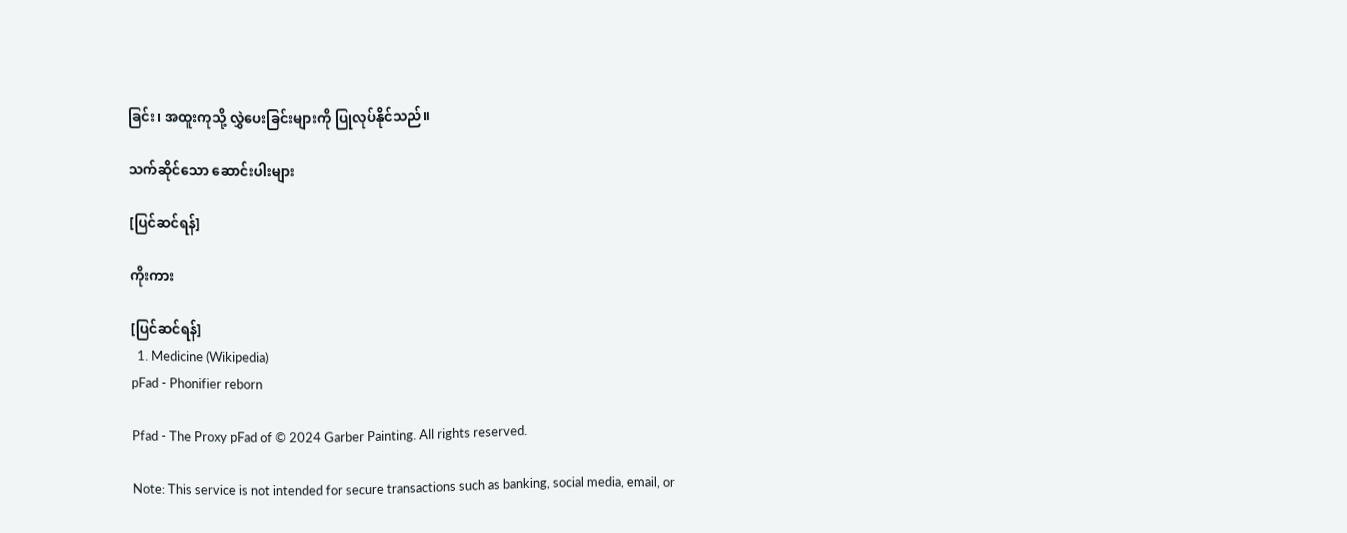ခြင်း၊ အထူးကုသို့ လွှဲပေးခြင်းများကို ပြုလုပ်နိုင်သည်။

သက်ဆိုင်သော ဆောင်းပါးများ

[ပြင်ဆင်ရန်]

ကိုးကား

[ပြင်ဆင်ရန်]
  1. Medicine (Wikipedia)
pFad - Phonifier reborn

Pfad - The Proxy pFad of © 2024 Garber Painting. All rights reserved.

Note: This service is not intended for secure transactions such as banking, social media, email, or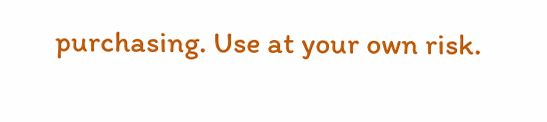purchasing. Use at your own risk.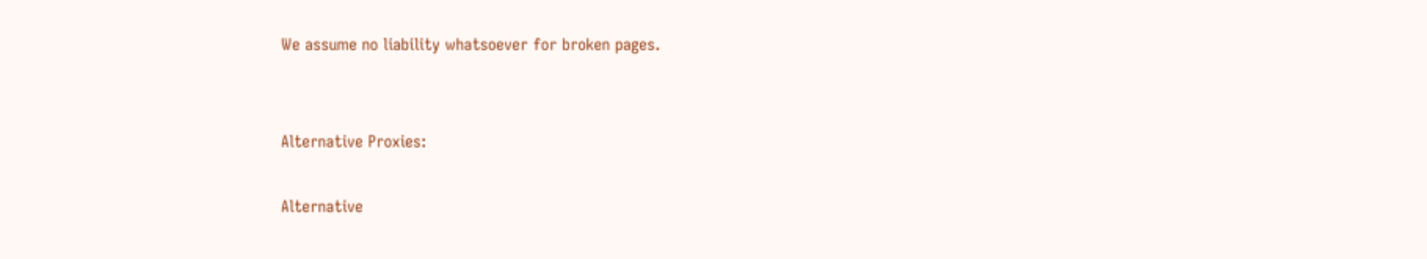We assume no liability whatsoever for broken pages.


Alternative Proxies:

Alternative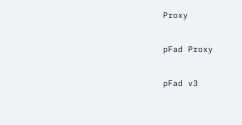Proxy

pFad Proxy

pFad v3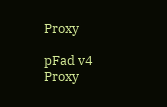Proxy

pFad v4 Proxy